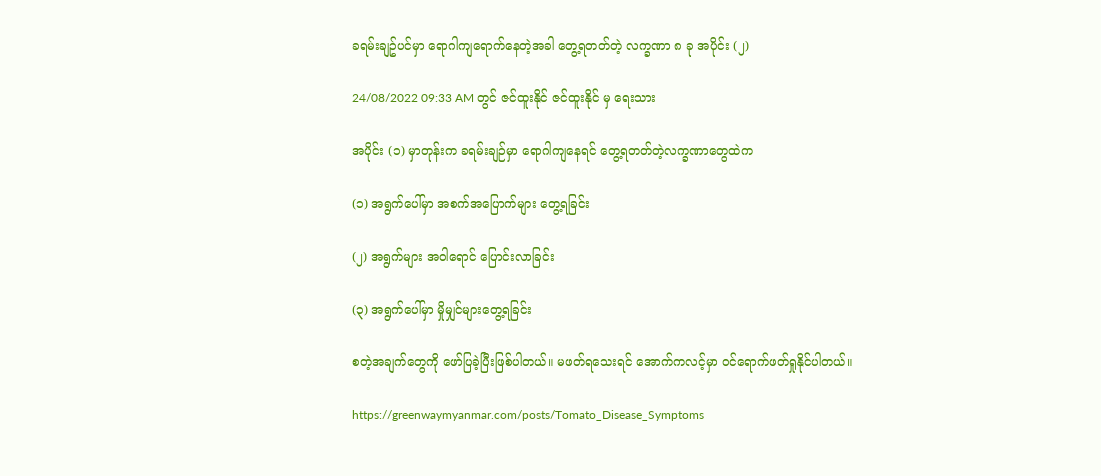ခရမ်းချဥ်ပင်မှာ ရောဂါကျရောက်နေတဲ့အခါ တွေ့ရတတ်တဲ့ လက္ခဏာ ၈ ခု အပိုင်း (၂)

24/08/2022 09:33 AM တွင် ဇင်ထူးနိုင် ဇင်ထူးနိုင် မှ ရေးသား

အပိုင်း (၁) မှာတုန်းက ခရမ်းချဉ်မှာ ရောဂါကျနေရင် တွေ့ရတတ်တဲ့လက္ခဏာတွေထဲက

(၁) အရွက်ပေါ်မှာ အစက်အပြောက်များ တွေ့ရခြင်း

(၂) အရွက်များ အဝါရောင် ပြောင်းလာခြင်း

(၃) အရွက်ပေါ်မှာ မှိုမျှင်များတွေ့ရခြင်း

စတဲ့အချက်တွေကို‌ ဖော်ပြခဲ့ပြီးဖြစ်ပါတယ်။ မဖတ်ရသေးရင် အောက်ကလင့်မှာ ဝင်ရောက်ဖတ်ရှုနိုင်ပါတယ်။

https://greenwaymyanmar.com/posts/Tomato_Disease_Symptoms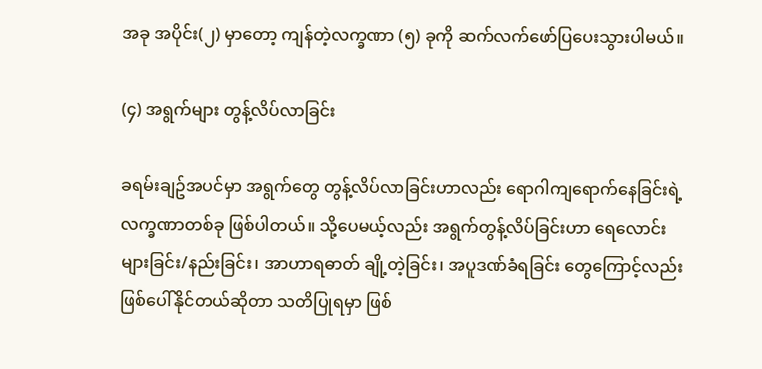အခု အပိုင်း(၂) မှာတော့ ကျန်တဲ့လက္ခဏာ (၅) ခုကို ဆက်လက်ဖော်ပြပေးသွားပါမယ်။

(၄) အရွက်များ တွန့်လိပ်လာခြင်း

ခရမ်းချဥ်အပင်မှာ အရွက်တွေ တွန့်လိပ်လာခြင်းဟာလည်း ရောဂါကျရောက်နေခြင်းရဲ့ လက္ခဏာတစ်ခု ဖြစ်ပါတယ်။ သို့ပေမယ့်လည်း အရွက်တွန့်လိပ်ခြင်းဟာ ရေလောင်းများခြင်း/နည်းခြင်း၊ အာဟာရဓာတ် ချို့တဲ့ခြင်း၊ အပူဒဏ်ခံရခြင်း တွေကြောင့်လည်း ဖြစ်ပေါ်နိုင်တယ်ဆိုတာ သတိပြုရမှာ ဖြစ်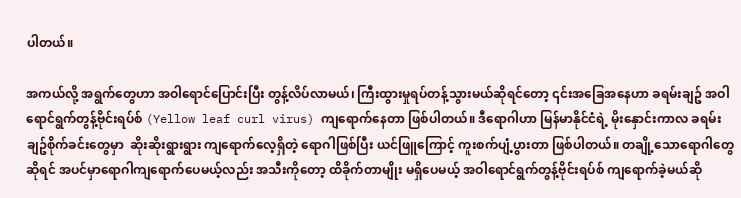ပါတယ်။

အကယ်လို့ အရွက်တွေဟာ အဝါရောင်ပြောင်းပြီး တွန့်လိပ်လာမယ်၊ ကြီးထွားမှုရပ်တန့်သွားမယ်ဆိုရင်တော့ ၎င်းအခြေအနေဟာ ခရမ်းချဥ် အဝါရောင်ရွက်တွန့်ဗိုင်းရပ်စ် (Yellow leaf curl virus) ကျရောက်နေတာ ဖြစ်ပါတယ်။ ဒီရောဂါဟာ မြန်မာနိုင်ငံရဲ့ မိုးနှောင်းကာလ ခရမ်းချဥ်စိုက်ခင်းတွေမှာ  ဆိုးဆိုးရွားရွား ကျရောက်လေ့ရှိတဲ့ ရောဂါဖြစ်ပြီး ယင်ဖြူကြောင့် ကူးစက်ပျံ့ပွားတာ ဖြစ်ပါတယ်။ တချို့သောရောဂါတွေဆိုရင် အပင်မှာရောဂါကျရောက်ပေမယ့်လည်း အသီးကိုတော့ ထိခိုက်တာမျိုး မရှိပေမယ့် အဝါရောင်ရွက်တွန့်ဗိုင်းရပ်စ် ကျရောက်ခဲ့မယ်ဆို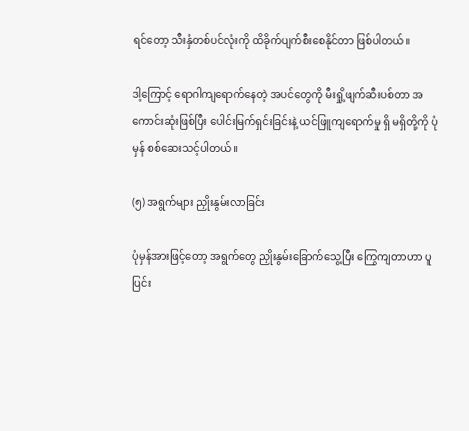ရင်တော့ သီးနှံတစ်ပင်လုံးကို ထိခိုက်ပျက်စီးစေနိုင်တာ ဖြစ်ပါတယ်။

ဒါ့ကြောင့် ရောဂါကျရောက်နေတဲ့ အပင်တွေကို မီးရှို့ဖျက်ဆီးပစ်တာ အကောင်းဆုံးဖြစ်ပြီး ပေါင်းမြက်ရှင်းခြင်းနဲ့ ယင်ဖြူကျရောက်မှု ရှိ မရှိတို့ကို ပုံမှန် စစ်ဆေးသင့်ပါတယ်။

(၅) အရွက်များ ညှိုးနွမ်းလာခြင်း

ပုံမှန်အားဖြင့်တော့ အရွက်တွေ ညှိုးနွမ်းခြောက်သွေ့ပြီး ကြွေကျတာဟာ ပူပြင်း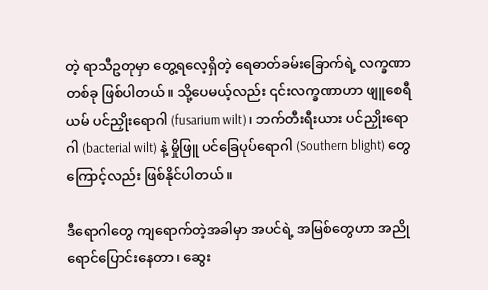တဲ့ ရာသီဥတုမှာ တွေ့ရလေ့ရှိတဲ့ ရေဓာတ်ခမ်းခြောက်ရဲ့ လက္ခဏာတစ်ခု ဖြစ်ပါတယ်။ သို့ပေမယ့်လည်း ၎င်းလက္ခဏာဟာ ဖျူစေရီယမ် ပင်ညှိုးရောဂါ (fusarium wilt)၊ ဘက်တီးရီးယား ပင်ညှိုးရောဂါ (bacterial wilt) နဲ့ မှိုဖြူ ပင်ခြေပုပ်ရောဂါ (Southern blight) တွေကြောင့်လည်း ဖြစ်နိုင်ပါတယ်။

ဒီရောဂါတွေ ကျရောက်တဲ့အခါမှာ အပင်ရဲ့ အမြစ်တွေဟာ အညိုရောင်ပြောင်းနေတာ၊ ဆွေး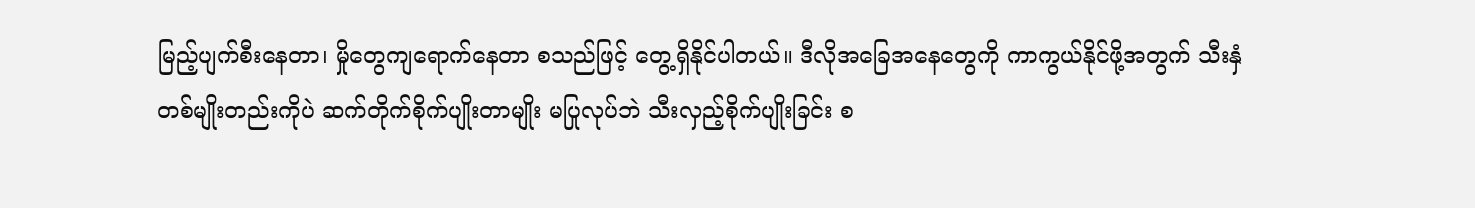မြည့်ပျက်စီးနေတာ၊ မှိုတွေကျရောက်နေတာ စသည်ဖြင့် တွေ့ရှိနိုင်ပါတယ်။ ဒီလိုအခြေအနေတွေကို ကာကွယ်နိုင်ဖို့အတွက် သီးနှံတစ်မျိုးတည်းကိုပဲ ဆက်တိုက်စိုက်ပျိုးတာမျိုး မပြုလုပ်ဘဲ သီးလှည့်စိုက်ပျိုးခြင်း စ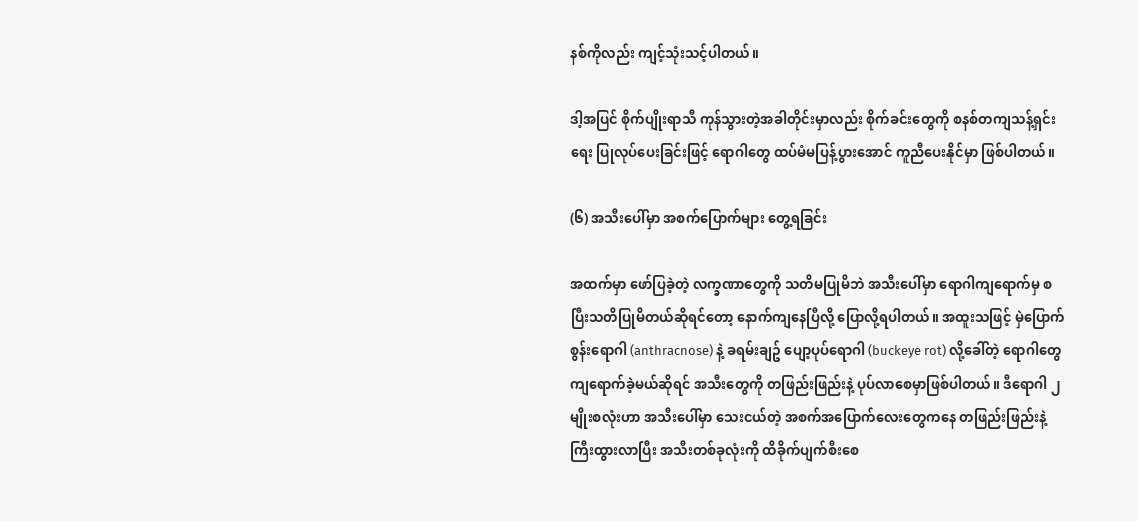နစ်ကိုလည်း ကျင့်သုံးသင့်ပါတယ်။

ဒါ့အပြင် စိုက်ပျိုးရာသီ ကုန်သွားတဲ့အခါတိုင်းမှာလည်း စိုက်ခင်းတွေကို စနစ်တကျသန့်ရှင်းရေး ပြုလုပ်ပေးခြင်းဖြင့် ရောဂါတွေ ထပ်မံမပြန့်ပွားအောင် ကူညီပေးနိုင်မှာ ဖြစ်ပါတယ်။

(၆) အသီးပေါ်မှာ အစက်ပြောက်များ တွေ့ရခြင်း

အထက်မှာ ဖော်ပြခဲ့တဲ့ လက္ခဏာတွေကို သတိမပြုမိဘဲ အသီးပေါ်မှာ ရောဂါကျရောက်မှ စပြီးသတိပြုမိတယ်ဆိုရင်တော့ နောက်ကျနေပြီလို့ ပြောလို့ရပါတယ်။ အထူးသဖြင့် မှဲပြောက်စွန်းရောဂါ (anthracnose) နဲ့ ခရမ်းချဥ် ပျော့ပုပ်ရောဂါ (buckeye rot) လို့ခေါ်တဲ့ ရောဂါတွေ ကျရောက်ခဲ့မယ်ဆိုရင် အသီးတွေကို တဖြည်းဖြည်းနဲ့ ပုပ်လာစေမှာဖြစ်ပါတယ်။ ဒီရောဂါ ၂ မျိုးစလုံးဟာ အသီးပေါ်မှာ သေးငယ်တဲ့ အစက်အပြောက်လေးတွေကနေ တဖြည်းဖြည်းနဲ့ ကြီးထွားလာပြီး အသီးတစ်ခုလုံးကို ထိခိုက်ပျက်စီးစေ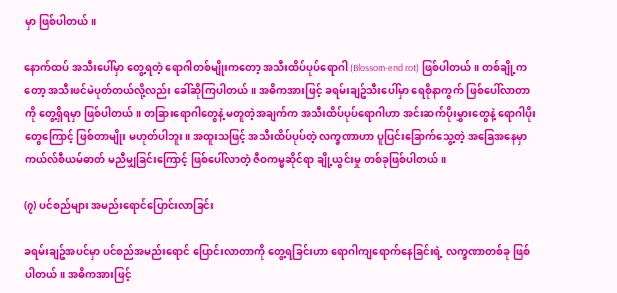မှာ ဖြစ်ပါတယ်။

နောက်ထပ် အသီးပေါ်မှာ တွေ့ရတဲ့ ရောဂါတစ်မျိုးကတော့ အသီးထိပ်ပုပ်ရောဂါ (Blossom-end rot) ဖြစ်ပါတယ်။ တစ်ချို့ကတော့ အသီးဖင်မဲပုတ်တယ်လို့လည်း ခေါ်ဆိုကြပါတယ်။ အဓိကအားဖြင့် ခရမ်းချဥ်သီးပေါ်မှာ ရေစိုနာကွက် ဖြစ်ပေါ်လာတာကို တွေ့ရှိရမှာ ဖြစ်ပါတယ်။ တခြားရောဂါတွေနဲ့ မတူတဲ့အချက်က အသီးထိပ်ပုပ်ရောဂါဟာ အင်းဆက်ပိုးမွှားတွေနဲ့ ရောဂါပိုးတွေကြောင့် ဖြစ်တာမျိုး မဟုတ်ပါဘူး။ အထူးသဖြင့် အသီးထိပ်ပုပ်တဲ့ လက္ခဏာဟာ ပူပြင်းခြောက်သွေ့တဲ့ အခြေအနေမှာ ကယ်လ်စီယမ်ဓာတ် မညီမျှခြင်းကြောင့် ဖြစ်ပေါ်လာတဲ့ ဇီဝကမ္မဆိုင်ရာ ချို့ယွင်းမှု တစ်ခုဖြစ်ပါတယ်။

(၇) ပင်စည်များ အမည်းရောင်ပြောင်းလာခြင်း

ခရမ်းချဥ်အပင်မှာ ပင်စည်အမည်းရောင် ပြောင်းလာတာကို တွေ့ရခြင်းဟာ ရောဂါကျရောက်နေခြင်းရဲ့ လက္ခဏာတစ်ခု ဖြစ်ပါတယ်။ အဓိကအားဖြင့်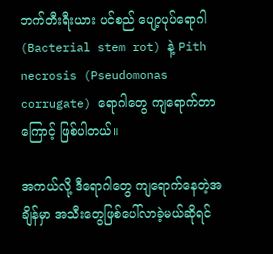ဘက်တီးရီးယား ပင်စည် ပျော့ပုပ်ရောဂါ (Bacterial stem rot) နဲ့ Pith necrosis (Pseudomonas corrugate) ရောဂါတွေ ကျရောက်တာကြောင့် ဖြစ်ပါတယ်။

အကယ်လို့ ဒီရောဂါတွေ ကျရောက်နေတဲ့အချိန်မှာ အသီးတွေဖြစ်ပေါ်လာခဲ့မယ်ဆိုရင်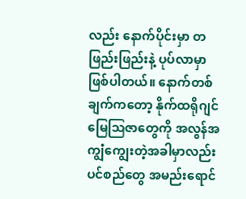လည်း နောက်ပိုင်းမှာ တဖြည်းဖြည်းနဲ့ ပုပ်လာမှာ ဖြစ်ပါတယ်။ နောက်တစ်ချက်ကတော့ နိုက်ထရိုဂျင် မြေဩဇာတွေကို အလွန်အကျွံကျွေးတဲ့အခါမှာလည်း ပင်စည်တွေ အမည်းရောင်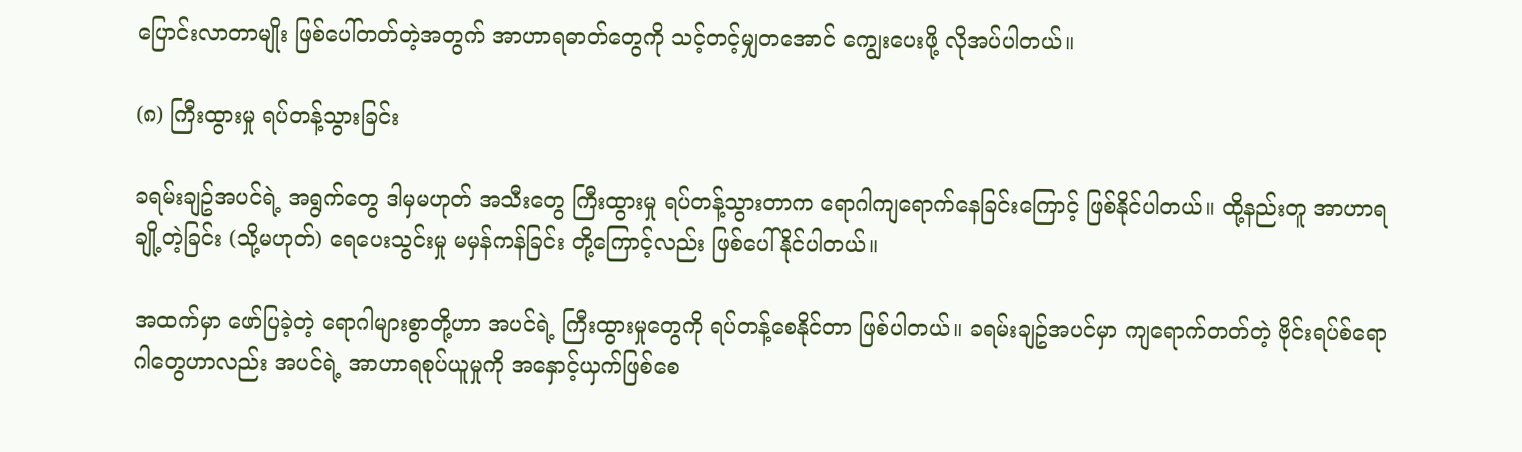ပြောင်းလာတာမျိုး ဖြစ်ပေါ်တတ်တဲ့အတွက် အာဟာရဓာတ်တွေကို သင့်တင့်မျှတအောင် ကျွေးပေးဖို့ လိုအပ်ပါတယ်။

(၈) ကြီးထွားမှု ရပ်တန့်သွားခြင်း

ခရမ်းချဥ်အပင်ရဲ့ အရွက်တွေ ဒါမှမဟုတ် အသီးတွေ ကြီးထွားမှု ရပ်တန့်သွားတာက ရောဂါကျရောက်နေခြင်းကြောင့် ဖြစ်နိုင်ပါတယ်။ ထို့နည်းတူ အာဟာရချို့တဲ့ခြင်း (သို့မဟုတ်) ရေပေးသွင်းမှု မမှန်ကန်ခြင်း တို့ကြောင့်လည်း ဖြစ်ပေါ်နိုင်ပါတယ်။

အထက်မှာ ဖော်ပြခဲ့တဲ့ ရောဂါများစွာတို့ဟာ အပင်ရဲ့ ကြီးထွားမှုတွေကို ရပ်တန့်စေနိုင်တာ ဖြစ်ပါတယ်။ ခရမ်းချဥ်အပင်မှာ ကျရောက်တတ်တဲ့ ဗိုင်းရပ်စ်ရောဂါတွေဟာလည်း အပင်ရဲ့ အာဟာရစုပ်ယူမှုကို အနှောင့်ယှက်ဖြစ်စေ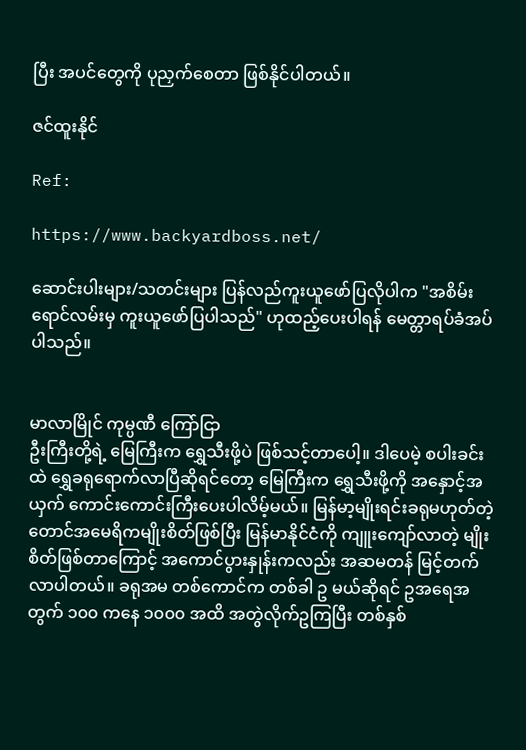ပြီး အပင်တွေကို ပုညှက်စေတာ ဖြစ်နိုင်ပါတယ်။

ဇင်ထူးနိုင်

Ref:

https://www.backyardboss.net/

ဆောင်းပါးများ/သတင်းများ ပြန်လည်ကူးယူဖော်ပြလိုပါက "အစိမ်းရောင်လမ်းမှ ကူးယူဖော်ပြပါသည်" ဟုထည့်ပေးပါရန် မေတ္တာရပ်ခံအပ်ပါသည်။


မာလာမြိုင် ကုမ္ပဏီ ကြော်ငြာ
ဦးကြီးတို့ရဲ့ မြေကြီးက ရွှေသီးဖို့ပဲ ဖြစ်သင့်တာပေါ့။ ဒါပေမဲ့ စပါးခင်းထဲ ရွှေခရုရောက်လာပြီဆိုရင်တော့ မြေကြီးက ရွှေသီးဖို့ကို အနှောင့်အယှက် ကောင်းကောင်းကြီးပေးပါလိမ့်မယ်။ မြန်မာ့မျိုးရင်းခရုမဟုတ်တဲ့ တောင်အမေရိကမျိုးစိတ်ဖြစ်ပြီး မြန်မာနိုင်ငံကို ကျူးကျော်လာတဲ့ မျိုးစိတ်ဖြစ်တာကြောင့် အကောင်ပွားနှုန်းကလည်း အဆမတန် မြင့်တက်လာပါတယ်။ ခရုအမ တစ်ကောင်က တစ်ခါ ဥ မယ်ဆိုရင် ဥအရေအတွက် ၁၀၀ ကနေ ၁၀၀၀ အထိ အတွဲလိုက်ဥကြပြီး တစ်နှစ်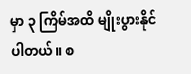မှာ ၃ ကြိမ်အထိ မျိုးပွားနိုင်ပါတယ်။ စ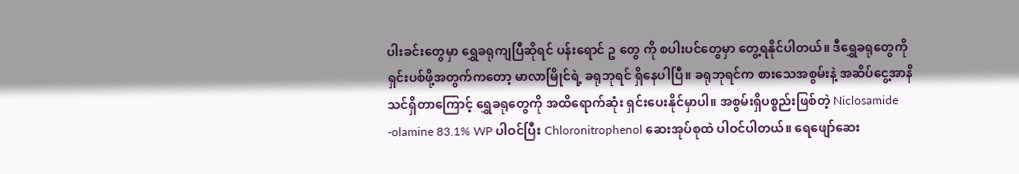ပါးခင်းတွေမှာ ရွှေခရုကျပြီဆိုရင် ပန်းရောင် ဥ တွေ ကို စပါးပင်တွေမှာ တွေ့ရနိုင်ပါတယ်။ ဒီရွှေခရုတွေကို ရှင်းပစ်ဖို့အတွက်ကတော့ မာလာမြိုင်ရဲ့ ခရုဘုရင် ရှိနေပါပြီ။ ခရုဘုရင်က စားသေအစွမ်းနဲ့ အဆိပ်ငွေ့အာနိသင်ရှိတာကြောင့် ရွှေခရုတွေကို အထိရောက်ဆုံး ရှင်းပေးနိုင်မှာပါ။ အစွမ်းရှိပစ္စည်းဖြစ်တဲ့ Niclosamide -olamine 83.1% WP ပါဝင်ပြီး Chloronitrophenol ဆေးအုပ်စုထဲ ပါဝင်ပါတယ်။ ရေဖျော်ဆေး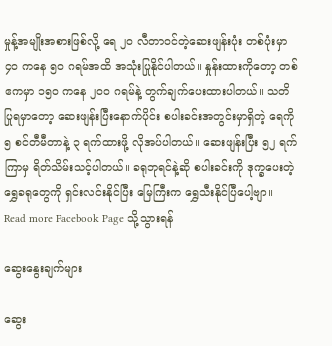မှုန့်အမျိုးအစားဖြစ်လို့ ရေ ၂၀ လီတာဝင်တဲ့ဆေးဖျန်းပုံး တစ်ပုံးမှာ ၄၀ ကနေ ၅၀ ဂရမ်အထိ အသုံးပြုနိုင်ပါတယ်။ နှုန်းထားကိုတော့ တစ်ဧကမှာ ၁၅၀ ကနေ ၂၀၀ ဂရမ်နဲ့ တွက်ချက်ပေးထားပါတယ်။ သတိပြုရမှာတော့ ဆေးဖျန်းပြီးနောက်ပိုင်း စပါးခင်းအတွင်းမှာရှိတဲ့ ရေကို ၅ စင်တီမီတာနဲ့ ၃ ရက်ထားဖို့ လိုအပ်ပါတယ်။ ဆေးဖျန်းပြီး ၅၂ ရက်ကြာမှ ရိတ်သိမ်းသင့်ပါတယ်။ ခရုဘုရင်နဲ့ဆို စပါးခင်းကို ဒုက္ခပေးတဲ့ ရွှေခရုတွေကို ရှင်းလင်းနိုင်ပြီး မြေကြီးက ရွှေသီးနိုင်ပြီပေါ့ဗျာ။
Read more Facebook Page သို့သွားရန်

ဆွေးနွေးချက်များ

ဆွေး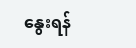နွေးရန်